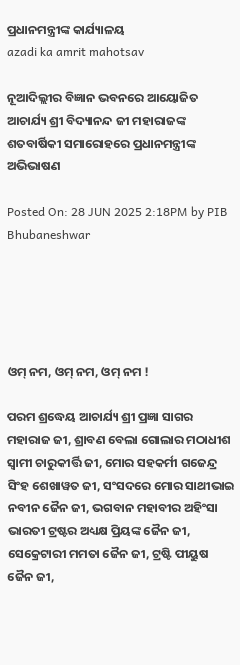ପ୍ରଧାନମନ୍ତ୍ରୀଙ୍କ କାର୍ଯ୍ୟାଳୟ
azadi ka amrit mahotsav

ନୂଆଦିଲ୍ଲୀର ବିଜ୍ଞାନ ଭବନରେ ଆୟୋଜିତ ଆଚାର୍ଯ୍ୟ ଶ୍ରୀ ବିଦ୍ୟାନନ୍ଦ ଜୀ ମହାରାଜଙ୍କ ଶତବାର୍ଷିକୀ ସମାରୋହରେ ପ୍ରଧାନମନ୍ତ୍ରୀଙ୍କ ଅଭିଭାଷଣ

Posted On: 28 JUN 2025 2:18PM by PIB Bhubaneshwar





ଓମ୍ ନମ, ଓମ୍ ନମ, ଓମ୍ ନମ !

ପରମ ଶ୍ରଦ୍ଧେୟ ଆଚାର୍ଯ୍ୟ ଶ୍ରୀ ପ୍ରଜ୍ଞା ସାଗର ମହାରାଜ ଜୀ, ଶ୍ରାବଣ ବେଲା ଗୋଲାର ମଠାଧୀଶ ସ୍ୱାମୀ ଚାରୁକୀର୍ତ୍ତି ଜୀ, ମୋର ସହକର୍ମୀ ଗଜେନ୍ଦ୍ର ସିଂହ ଶେଖାୱତ ଜୀ, ସଂସଦରେ ମୋର ସାଥୀଭାଇ ନବୀନ ଜୈନ ଜୀ, ଭଗବାନ ମହାବୀର ଅହିଂସା ଭାରତୀ ଟ୍ରଷ୍ଟର ଅଧ୍ୟକ୍ଷ ପ୍ରିୟଙ୍କ ଜୈନ ଜୀ, ସେକ୍ରେଟାରୀ ମମତା ଜୈନ ଜୀ, ଟ୍ରଷ୍ଟି ପୀୟୁଷ ଜୈନ ଜୀ,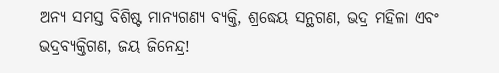ଅନ୍ୟ ସମସ୍ତ ବିଶିଷ୍ଟ ମାନ୍ୟଗଣ୍ୟ ବ୍ୟକ୍ତି, ଶ୍ରଦ୍ଧେୟ ସନ୍ଥଗଣ, ଭଦ୍ର ମହିଳା ଏବଂ ଭଦ୍ରବ୍ୟକ୍ତିଗଣ, ଜୟ ଜିନେନ୍ଦ୍ର!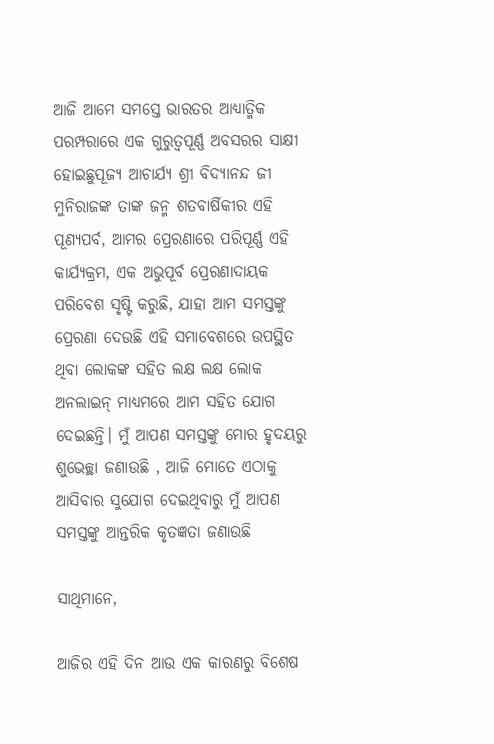ଆଜି ଆମେ ସମସ୍ତେ ଭାରତର ଆଧ୍ୟାତ୍ମିକ ପରମ୍ପରାରେ ଏକ ଗୁରୁତ୍ୱପୂର୍ଣ୍ଣ ଅବସରର ସାକ୍ଷୀ ହୋଇଛୁପୂଜ୍ୟ ଆଚାର୍ଯ୍ୟ ଶ୍ରୀ ବିଦ୍ୟାନନ୍ଦ ଜୀ ମୁନିରାଜଙ୍କ ତାଙ୍କ ଜନ୍ମ ଶତବାର୍ଷିକୀର ଏହି ପୂଣ୍ୟପର୍ବ, ଆମର ପ୍ରେରଣାରେ ପରିପୂର୍ଣ୍ଣ ଏହି କାର୍ଯ୍ୟକ୍ରମ, ଏକ ଅଭୁପୂର୍ବ ପ୍ରେରଣାଦାୟକ ପରିବେଶ ସୃଷ୍ଟି କରୁଛି, ଯାହା ଆମ ସମସ୍ତଙ୍କୁ ପ୍ରେରଣା ଦେଉଛି ଏହି ସମାବେଶରେ ଉପସ୍ଥିତ ଥିବା ଲୋକଙ୍କ ସହିତ ଲକ୍ଷ ଲକ୍ଷ ଲୋକ ଅନଲାଇନ୍ ମାଧ୍ୟମରେ ଆମ ସହିତ ଯୋଗ ଦେଇଛନ୍ତି। ମୁଁ ଆପଣ ସମସ୍ତଙ୍କୁ ମୋର ହୃଦୟରୁ ଶୁଭେଚ୍ଛା ଜଣାଉଛି , ଆଜି ମୋତେ ଏଠାକୁ ଆସିବାର ସୁଯୋଗ ଦେଇଥିବାରୁ ମୁଁ ଆପଣ ସମସ୍ତଙ୍କୁ ଆନ୍ତରିକ କୃତଜ୍ଞତା ଜଣାଉଛି

ସାଥିମାନେ,

ଆଜିର ଏହି ଦିନ ଆଉ ଏକ କାରଣରୁ ବିଶେଷ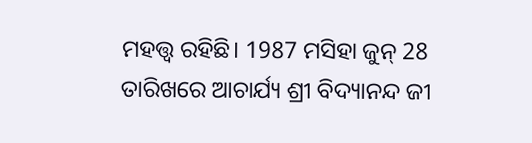ମହତ୍ତ୍ୱ ରହିଛି। 1987 ମସିହା ଜୁନ୍ 28 ତାରିଖରେ ଆଚାର୍ଯ୍ୟ ଶ୍ରୀ ବିଦ୍ୟାନନ୍ଦ ଜୀ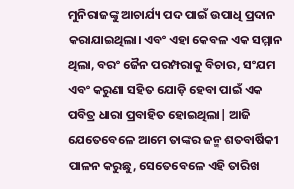ମୁନିରାଜଙ୍କୁ ଆଚାର୍ଯ୍ୟ ପଦ ପାଇଁ ଉପାଧି ପ୍ରଦାନ କରାଯାଇଥିଲା। ଏବଂ ଏହା କେବଳ ଏକ ସମ୍ମାନ ଥିଲା, ବରଂ ଜୈନ ପରମ୍ପରାକୁ ବିଚାର, ସଂଯମ ଏବଂ କରୁଣା ସହିତ ଯୋଡ଼ି ହେବା ପାଇଁ ଏକ ପବିତ୍ର ଧାରା ପ୍ରବାହିତ ହୋଇଥିଲା| ଆଜି ଯେତେବେଳେ ଆମେ ତାଙ୍କର ଜନ୍ମ ଶତବାର୍ଷିକୀ ପାଳନ କରୁଛୁ, ସେତେବେଳେ ଏହି ତାରିଖ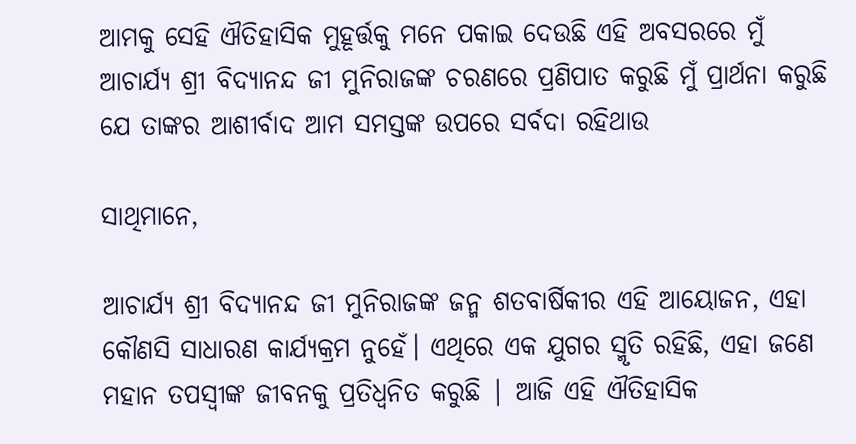ଆମକୁ ସେହି ଐତିହାସିକ ମୁହୂର୍ତ୍ତକୁ ମନେ ପକାଇ ଦେଉଛି ଏହି ଅବସରରେ ମୁଁ ଆଚାର୍ଯ୍ୟ ଶ୍ରୀ ବିଦ୍ୟାନନ୍ଦ ଜୀ ମୁନିରାଜଙ୍କ ଚରଣରେ ପ୍ରଣିପାତ କରୁଛି ମୁଁ ପ୍ରାର୍ଥନା କରୁଛି ଯେ ତାଙ୍କର ଆଶୀର୍ବାଦ ଆମ ସମସ୍ତଙ୍କ ଉପରେ ସର୍ବଦା ରହିଥାଉ

ସାଥିମାନେ,

ଆଚାର୍ଯ୍ୟ ଶ୍ରୀ ବିଦ୍ୟାନନ୍ଦ ଜୀ ମୁନିରାଜଙ୍କ ଜନ୍ମ ଶତବାର୍ଷିକୀର ଏହି ଆୟୋଜନ, ଏହା କୌଣସି ସାଧାରଣ କାର୍ଯ୍ୟକ୍ରମ ନୁହେଁ। ଏଥିରେ ଏକ ଯୁଗର ସ୍ମୃତି ରହିଛି, ଏହା ଜଣେ ମହାନ ତପସ୍ବୀଙ୍କ ଜୀବନକୁ ପ୍ରତିଧ୍ୱନିତ କରୁଛି | ଆଜି ଏହି ଐତିହାସିକ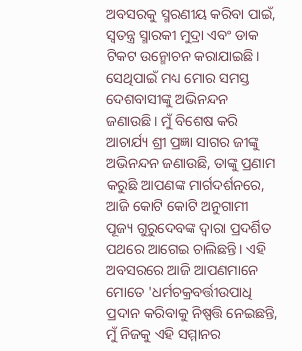ଅବସରକୁ ସ୍ମରଣୀୟ କରିବା ପାଇଁ, ସ୍ୱତନ୍ତ୍ର ସ୍ମାରକୀ ମୁଦ୍ରା ଏବଂ ଡାକ ଟିକଟ ଉନ୍ମୋଚନ କରାଯାଇଛି। ସେଥିପାଇଁ ମଧ୍ୟ ମୋର ସମସ୍ତ ଦେଶବାସୀଙ୍କୁ ଅଭିନନ୍ଦନ ଜଣାଉଛି। ମୁଁ ବିଶେଷ କରି ଆଚାର୍ଯ୍ୟ ଶ୍ରୀ ପ୍ରଜ୍ଞା ସାଗର ଜୀଙ୍କୁ ଅଭିନନ୍ଦନ ଜଣାଉଛି, ତାଙ୍କୁ ପ୍ରଣାମ କରୁଛି ଆପଣଙ୍କ ମାର୍ଗଦର୍ଶନରେ, ଆଜି କୋଟି କୋଟି ଅନୁଗାମୀ ପୂଜ୍ୟ ଗୁରୁଦେବଙ୍କ ଦ୍ୱାରା ପ୍ରଦର୍ଶିତ ପଥରେ ଆଗେଇ ଚାଲିଛନ୍ତି। ଏହି ଅବସରରେ ଆଜି ଆପଣମାନେ ମୋତେ 'ଧର୍ମଚକ୍ରବର୍ତ୍ତୀଉପାଧି ପ୍ରଦାନ କରିବାକୁ ନିଷ୍ପତ୍ତି ନେଇଛନ୍ତି, ମୁଁ ନିଜକୁ ଏହି ସମ୍ମାନର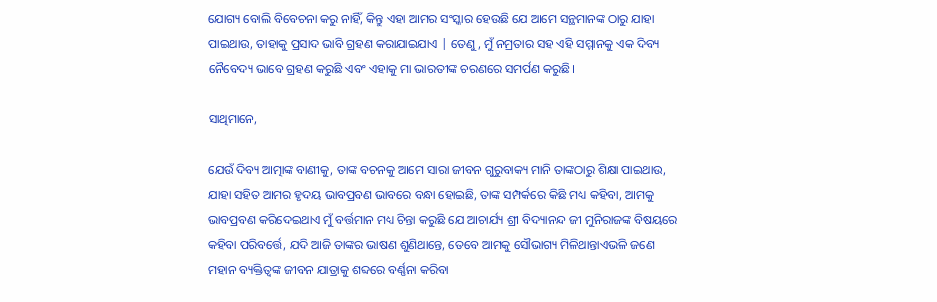ଯୋଗ୍ୟ ବୋଲି ବିବେଚନା କରୁ ନାହିଁ, କିନ୍ତୁ ଏହା ଆମର ସଂସ୍କାର ହେଉଛି ଯେ ଆମେ ସନ୍ଥମାନଙ୍କ ଠାରୁ ଯାହା ପାଇଥାଉ, ତାହାକୁ ପ୍ରସାଦ ଭାବି ଗ୍ରହଣ କରାଯାଇଯାଏ | ତେଣୁ, ମୁଁ ନମ୍ରତାର ସହ ଏହି ସମ୍ମାନକୁ ଏକ ଦିବ୍ୟ ନୈବେଦ୍ୟ ଭାବେ ଗ୍ରହଣ କରୁଛି ଏବଂ ଏହାକୁ ମା ଭାରତୀଙ୍କ ଚରଣରେ ସମର୍ପଣ କରୁଛି।

ସାଥିମାନେ,

ଯେଉଁ ଦିବ୍ୟ ଆତ୍ମାଙ୍କ ବାଣୀକୁ, ତାଙ୍କ ବଚନକୁ ଆମେ ସାରା ଜୀବନ ଗୁରୁବାକ୍ୟ ମାନି ତାଙ୍କଠାରୁ ଶିକ୍ଷା ପାଇଥାଉ, ଯାହା ସହିତ ଆମର ହୃଦୟ ଭାବପ୍ରବଣ ଭାବରେ ବନ୍ଧା ହୋଇଛି, ତାଙ୍କ ସମ୍ପର୍କରେ କିଛି ମଧ୍ୟ କହିବା, ଆମକୁ ଭାବପ୍ରବଣ କରିଦେଇଥାଏ ମୁଁ ବର୍ତ୍ତମାନ ମଧ୍ୟ ଚିନ୍ତା କରୁଛି ଯେ ଆଚାର୍ଯ୍ୟ ଶ୍ରୀ ବିଦ୍ୟାନନ୍ଦ ଜୀ ମୁନିରାଜଙ୍କ ବିଷୟରେ କହିବା ପରିବର୍ତ୍ତେ, ଯଦି ଆଜି ତାଙ୍କର ଭାଷଣ ଶୁଣିଥାନ୍ତେ, ତେବେ ଆମକୁ ସୌଭାଗ୍ୟ ମିଳିଥାନ୍ତାଏଭଳି ଜଣେ ମହାନ ବ୍ୟକ୍ତିତ୍ୱଙ୍କ ଜୀବନ ଯାତ୍ରାକୁ ଶବ୍ଦରେ ବର୍ଣ୍ଣନା କରିବା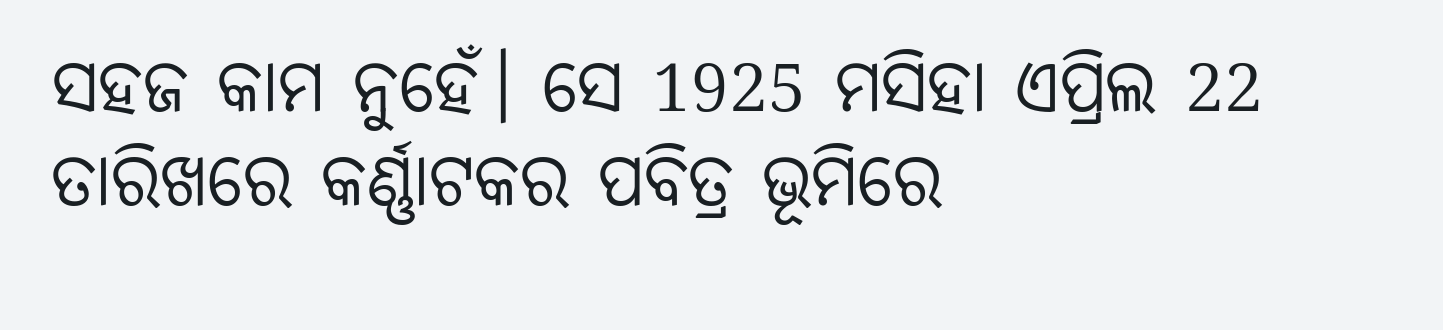ସହଜ କାମ ନୁହେଁ। ସେ 1925 ମସିହା ଏପ୍ରିଲ 22 ତାରିଖରେ କର୍ଣ୍ଣାଟକର ପବିତ୍ର ଭୂମିରେ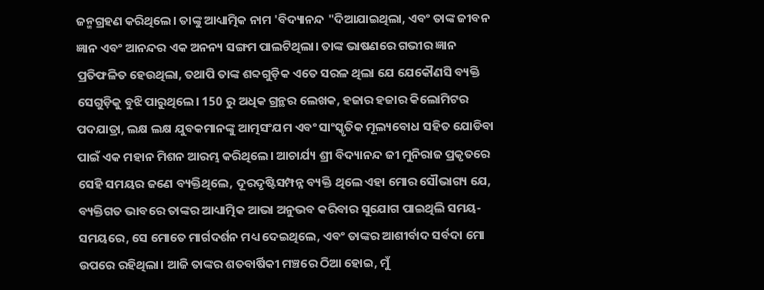ଜନ୍ମଗ୍ରହଣ କରିଥିଲେ। ତାଙ୍କୁ ଆଧ୍ୟାତ୍ମିକ ନାମ 'ବିଦ୍ୟାନନ୍ଦ "ଦିଆଯାଇଥିଲା, ଏବଂ ତାଙ୍କ ଜୀବନ ଜ୍ଞାନ ଏବଂ ଆନନ୍ଦର ଏକ ଅନନ୍ୟ ସଙ୍ଗମ ପାଲଟିଥିଲା। ତାଙ୍କ ଭାଷଣରେ ଗଭୀର ଜ୍ଞାନ ପ୍ରତିଫଳିତ ହେଉଥିଲା, ତଥାପି ତାଙ୍କ ଶବ୍ଦଗୁଡ଼ିକ ଏତେ ସରଳ ଥିଲା ଯେ ଯେକୌଣସି ବ୍ୟକ୍ତି ସେଗୁଡ଼ିକୁ ବୁଝି ପାରୁଥିଲେ। 150 ରୁ ଅଧିକ ଗ୍ରନ୍ଥର ଲେଖକ, ହଜାର ହଜାର କିଲୋମିଟର ପଦଯାତ୍ରା, ଲକ୍ଷ ଲକ୍ଷ ଯୁବକମାନଙ୍କୁ ଆତ୍ମସଂଯମ ଏବଂ ସାଂସ୍କୃତିକ ମୂଲ୍ୟବୋଧ ସହିତ ଯୋଡିବା ପାଇଁ ଏକ ମହାନ ମିଶନ ଆରମ୍ଭ କରିଥିଲେ। ଆଚାର୍ଯ୍ୟ ଶ୍ରୀ ବିଦ୍ୟାନନ୍ଦ ଜୀ ମୁନିରାଜ ପ୍ରକୃତରେ ସେହି ସମୟର ଜଣେ ବ୍ୟକ୍ତିଥିଲେ, ଦୂରଦୃଷ୍ଟିସମ୍ପନ୍ନ ବ୍ୟକ୍ତି ଥିଲେ ଏହା ମୋର ସୌଭାଗ୍ୟ ଯେ, ବ୍ୟକ୍ତିଗତ ଭାବରେ ତାଙ୍କର ଆଧ୍ୟାତ୍ମିକ ଆଭା ଅନୁଭବ କରିବାର ସୁଯୋଗ ପାଇଥିଲି ସମୟ-ସମୟରେ, ସେ ମୋତେ ମାର୍ଗଦର୍ଶନ ମଧ୍ୟ ଦେଇଥିଲେ, ଏବଂ ତାଙ୍କର ଆଶୀର୍ବାଦ ସର୍ବଦା ମୋ ଉପରେ ରହିଥିଲା। ଆଜି ତାଙ୍କର ଶତବାର୍ଷିକୀ ମଞ୍ଚରେ ଠିଆ ହୋଇ, ମୁଁ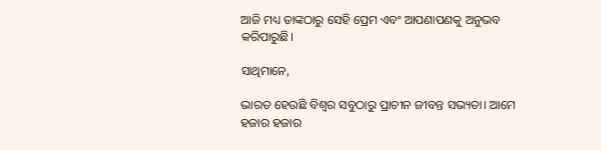ଆଜି ମଧ୍ୟ ତାଙ୍କଠାରୁ ସେହି ପ୍ରେମ ଏବଂ ଆପଣାପଣକୁ ଅନୁଭବ କରିପାରୁଛି।

ସାଥିମାନେ,

ଭାରତ ହେଉଛି ବିଶ୍ୱର ସବୁଠାରୁ ପ୍ରାଚୀନ ଜୀବନ୍ତ ସଭ୍ୟତା। ଆମେ ହଜାର ହଜାର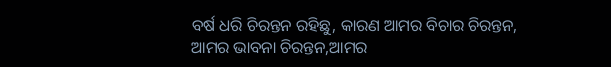ବର୍ଷ ଧରି ଚିରନ୍ତନ ରହିଛୁ, କାରଣ ଆମର ବିଚାର ଚିରନ୍ତନ, ଆମର ଭାବନା ଚିରନ୍ତନ,ଆମର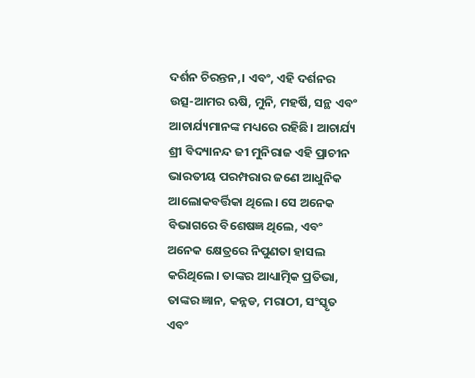ଦର୍ଶନ ଚିରନ୍ତନ,। ଏବଂ, ଏହି ଦର୍ଶନର ଉତ୍ସ-ଆମର ଋଷି, ମୁନି, ମହର୍ଷି, ସନ୍ଥ ଏବଂ ଆଚାର୍ଯ୍ୟମାନଙ୍କ ମଧ୍ୟରେ ରହିଛି। ଆଚାର୍ଯ୍ୟ ଶ୍ରୀ ବିଦ୍ୟାନନ୍ଦ ଜୀ ମୁନିରାଜ ଏହି ପ୍ରାଚୀନ ଭାରତୀୟ ପରମ୍ପରାର ଜଣେ ଆଧୁନିକ ଆଲୋକବର୍ତ୍ତିକା ଥିଲେ। ସେ ଅନେକ ବିଭାଗରେ ବିଶେଷଜ୍ଞ ଥିଲେ, ଏବଂ ଅନେକ କ୍ଷେତ୍ରରେ ନିପୁଣତା ହାସଲ କରିଥିଲେ। ତାଙ୍କର ଆଧ୍ୟାତ୍ମିକ ପ୍ରତିଭା, ତାଙ୍କର ଜ୍ଞାନ, କନ୍ନଡ, ମରାଠୀ, ସଂସ୍କୃତ ଏବଂ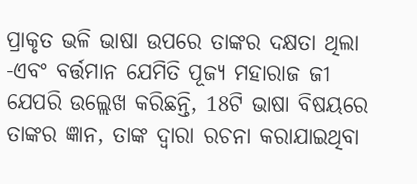ପ୍ରାକୃତ ଭଳି ଭାଷା ଉପରେ ତାଙ୍କର ଦକ୍ଷତା ଥିଲା -ଏବଂ ବର୍ତ୍ତମାନ ଯେମିତି ପୂଜ୍ୟ ମହାରାଜ ଜୀ ଯେପରି ଉଲ୍ଲେଖ କରିଛନ୍ତି, 18ଟି ଭାଷା ବିଷୟରେ ତାଙ୍କର ଜ୍ଞାନ, ତାଙ୍କ ଦ୍ଵାରା ରଚନା କରାଯାଇଥିବା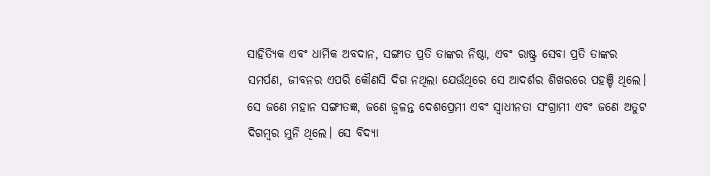ସାହିତ୍ୟିକ ଏବଂ ଧାର୍ମିକ ଅବଦାନ, ସଙ୍ଗୀତ ପ୍ରତି ତାଙ୍କର ନିଷ୍ଠା, ଏବଂ ରାଷ୍ଟ୍ର ସେବା ପ୍ରତି ତାଙ୍କର ସମର୍ପଣ, ଜୀବନର ଏପରି କୌଣସି ଦିଗ ନଥିଲା ଯେଉଁଥିରେ ସେ ଆଦର୍ଶର ଶିଖରରେ ପହଞ୍ଚି ଥିଲେ। ସେ ଜଣେ ମହାନ ସଙ୍ଗୀତଜ୍ଞ, ଜଣେ ଜ୍ୱଳନ୍ତ ଦେଶପ୍ରେମୀ ଏବଂ ସ୍ୱାଧୀନତା ସଂଗ୍ରାମୀ ଏବଂ ଜଣେ ଅତୁଟ ଦିଗମ୍ବର ମୁନି ଥିଲେ। ସେ ବିଦ୍ୟା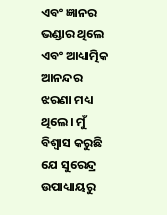ଏବଂ ଜ୍ଞାନର ଭଣ୍ଡାର ଥିଲେ ଏବଂ ଆଧ୍ୟାତ୍ମିକ ଆନନ୍ଦର ଝରଣା ମଧ୍ୟ ଥିଲେ। ମୁଁ ବିଶ୍ୱାସ କରୁଛି ଯେ ସୁରେନ୍ଦ୍ର ଉପାଧ୍ୟାୟରୁ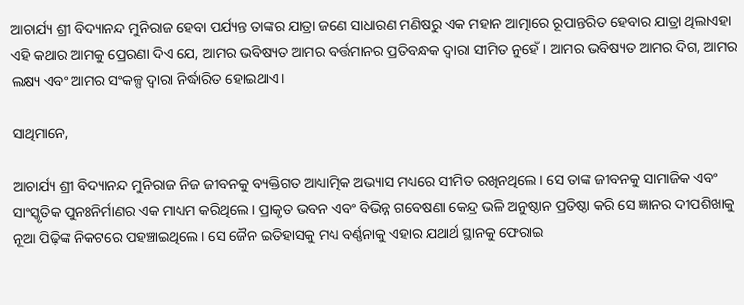ଆଚାର୍ଯ୍ୟ ଶ୍ରୀ ବିଦ୍ୟାନନ୍ଦ ମୁନିରାଜ ହେବା ପର୍ଯ୍ୟନ୍ତ ତାଙ୍କର ଯାତ୍ରା ଜଣେ ସାଧାରଣ ମଣିଷରୁ ଏକ ମହାନ ଆତ୍ମାରେ ରୂପାନ୍ତରିତ ହେବାର ଯାତ୍ରା ଥିଲାଏହା ଏହି କଥାର ଆମକୁ ପ୍ରେରଣା ଦିଏ ଯେ, ଆମର ଭବିଷ୍ୟତ ଆମର ବର୍ତ୍ତମାନର ପ୍ରତିବନ୍ଧକ ଦ୍ୱାରା ସୀମିତ ନୁହେଁ। ଆମର ଭବିଷ୍ୟତ ଆମର ଦିଗ, ଆମର ଲକ୍ଷ୍ୟ ଏବଂ ଆମର ସଂକଳ୍ପ ଦ୍ୱାରା ନିର୍ଦ୍ଧାରିତ ହୋଇଥାଏ।

ସାଥିମାନେ,

ଆଚାର୍ଯ୍ୟ ଶ୍ରୀ ବିଦ୍ୟାନନ୍ଦ ମୁନିରାଜ ନିଜ ଜୀବନକୁ ବ୍ୟକ୍ତିଗତ ଆଧ୍ୟାତ୍ମିକ ଅଭ୍ୟାସ ମଧ୍ୟରେ ସୀମିତ ରଖିନଥିଲେ। ସେ ତାଙ୍କ ଜୀବନକୁ ସାମାଜିକ ଏବଂ ସାଂସ୍କୃତିକ ପୁନଃନିର୍ମାଣର ଏକ ମାଧ୍ୟମ କରିଥିଲେ। ପ୍ରାକୃତ ଭବନ ଏବଂ ବିଭିନ୍ନ ଗବେଷଣା କେନ୍ଦ୍ର ଭଳି ଅନୁଷ୍ଠାନ ପ୍ରତିଷ୍ଠା କରି ସେ ଜ୍ଞାନର ଦୀପଶିଖାକୁ ନୂଆ ପିଢ଼ିଙ୍କ ନିକଟରେ ପହଞ୍ଚାଇଥିଲେ। ସେ ଜୈନ ଇତିହାସକୁ ମଧ୍ୟ ବର୍ଣ୍ଣନାକୁ ଏହାର ଯଥାର୍ଥ ସ୍ଥାନକୁ ଫେରାଇ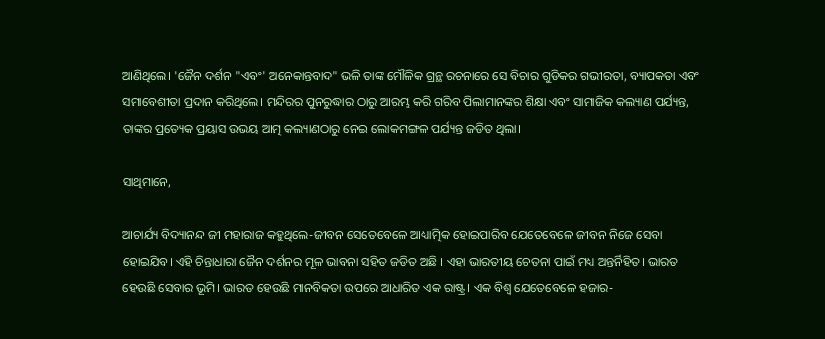ଆଣିଥିଲେ। 'ଜୈନ ଦର୍ଶନ "ଏବଂ' ଅନେକାନ୍ତବାଦ" ଭଳି ତାଙ୍କ ମୌଳିକ ଗ୍ରନ୍ଥ ରଚନାରେ ସେ ବିଚାର ଗୁଡିକର ଗଭୀରତା, ବ୍ୟାପକତା ଏବଂ ସମାବେଶୀତା ପ୍ରଦାନ କରିଥିଲେ। ମନ୍ଦିରର ପୁନରୁଦ୍ଧାର ଠାରୁ ଆରମ୍ଭ କରି ଗରିବ ପିଲାମାନଙ୍କର ଶିକ୍ଷା ଏବଂ ସାମାଜିକ କଲ୍ୟାଣ ପର୍ଯ୍ୟନ୍ତ, ତାଙ୍କର ପ୍ରତ୍ୟେକ ପ୍ରୟାସ ଉଭୟ ଆତ୍ମ କଲ୍ୟାଣଠାରୁ ନେଇ ଲୋକମଙ୍ଗଳ ପର୍ଯ୍ୟନ୍ତ ଜଡିତ ଥିଲା।

ସାଥିମାନେ,

ଆଚାର୍ଯ୍ୟ ବିଦ୍ୟାନନ୍ଦ ଜୀ ମହାରାଜ କହୁଥିଲେ-ଜୀବନ ସେତେବେଳେ ଆଧ୍ୟାତ୍ମିକ ହୋଇପାରିବ ଯେତେବେଳେ ଜୀବନ ନିଜେ ସେବା ହୋଇଯିବ। ଏହି ଚିନ୍ତାଧାରା ଜୈନ ଦର୍ଶନର ମୂଳ ଭାବନା ସହିତ ଜଡିତ ଅଛି । ଏହା ଭାରତୀୟ ଚେତନା ପାଇଁ ମଧ୍ୟ ଅନ୍ତର୍ନିହିତ। ଭାରତ ହେଉଛି ସେବାର ଭୂମି। ଭାରତ ହେଉଛି ମାନବିକତା ଉପରେ ଆଧାରିତ ଏକ ରାଷ୍ଟ୍ର। ଏକ ବିଶ୍ଵ ଯେତେବେଳେ ହଜାର-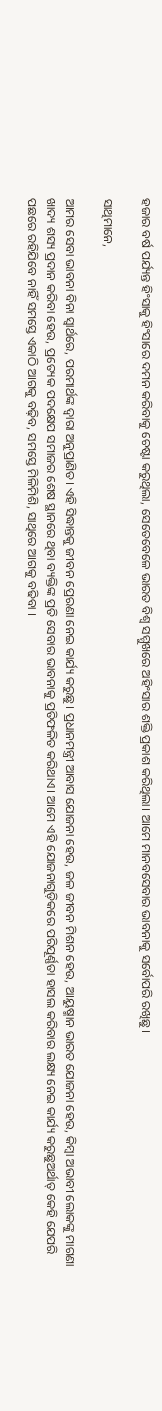ହଜାର ବର୍ଷ ପର୍ଯ୍ୟନ୍ତ ହିଂସାକୁ ହିଂସାରେ ଦମନ କରିବାକୁ ଚେଷ୍ଟା କରୁଥିଲା, ସେତେବେଳେ ଭାରତ ବିଶ୍ୱ ସମ୍ମୁଖରେ ଅହିଂସାର ଶକ୍ତି ପ୍ରକାଶ କରିଥିଲା। ଆମେ ମାନବସେବାର ଭାବନାକୁ ସର୍ବୋପରି ରଖିଛୁ।

ସାଥିମାନେ,

ଆମର ସେବା ଭାବନା ବିନା ସ୍ୱାର୍ଥରେ, ପରମାର୍ଥଙ୍କ ଦ୍ୱାରା ଅନୁପ୍ରାଣିତ। ଏହି ସିଦ୍ଧାନ୍ତକୁ ଜୀବନ ପ୍ରେରଣା ନେଇ କାର୍ଯ୍ୟ କରୁଛୁ । ପ୍ରଧାନମନ୍ତ୍ରୀ ଆବାସ ଯୋଜନା ହେଉ, ଜଳ ଜୀବନ ମିଶନ ହେଉ, ଆୟୁଷ୍ମାନ ଭାରତ ଯୋଜନା ହେଉ, କିମ୍ବା ଅଭାବୀ ଲୋକଙ୍କୁ ମାଗଣା ଖାଦ୍ୟ ଶସ୍ୟ ପ୍ରଦାନ କରିବା ହେଉ, ପ୍ରତ୍ୟେକ ପଦକ୍ଷେପ ସମାଜର ଶେଷ ସ୍ଥାନରେ ଥିବା ବ୍ୟକ୍ତିଙ୍କ ପ୍ରତି ସେବାର ଭାବନାକୁ ପ୍ରତିଫଳିତ କରିଥାଏ। ଆମେ ଏହି ଯୋଜନାଗୁଡ଼ିକରେ ପରିପୂର୍ଣ୍ଣତା ହାସଲ କରିବାର ଲକ୍ଷ୍ୟ ନେଇ କାର୍ଯ୍ୟ କରୁଛୁଅର୍ଥାତ୍ କେହି ଯେପରି ପଛରେ ରହିଯିବେ ନାହିଁ ସମସ୍ତେ ଏକାଠି ଆଗକୁ ବଢ଼ିବ, ସମସ୍ତେ ମିଳିମିଶି, ସାଥିରେ ଆଗକୁ ବଢିବା ।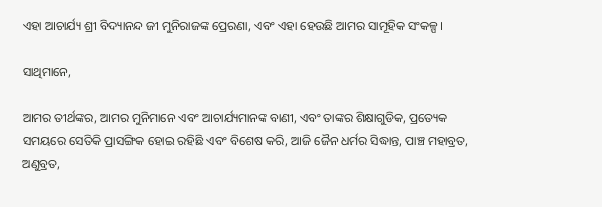ଏହା ଆଚାର୍ଯ୍ୟ ଶ୍ରୀ ବିଦ୍ୟାନନ୍ଦ ଜୀ ମୁନିରାଜଙ୍କ ପ୍ରେରଣା, ଏବଂ ଏହା ହେଉଛି ଆମର ସାମୂହିକ ସଂକଳ୍ପ।

ସାଥିମାନେ,

ଆମର ତୀର୍ଥଙ୍କର, ଆମର ମୁନିମାନେ ଏବଂ ଆଚାର୍ଯ୍ୟମାନଙ୍କ ବାଣୀ, ଏବଂ ତାଙ୍କର ଶିକ୍ଷାଗୁଡିକ, ପ୍ରତ୍ୟେକ ସମୟରେ ସେତିକି ପ୍ରାସଙ୍ଗିକ ହୋଇ ରହିଛି ଏବଂ ବିଶେଷ କରି, ଆଜି ଜୈନ ଧର୍ମର ସିଦ୍ଧାନ୍ତ, ପାଞ୍ଚ ମହାବ୍ରତ, ଅଣୁବ୍ରତ,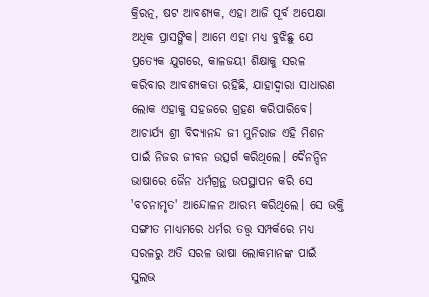କ୍ରିରତ୍ନ, ଷଟ ଆବଶ୍ୟକ, ଏହା ଆଜି ପୂର୍ବ ଅପେକ୍ଷା ଅଧିକ ପ୍ରାସଙ୍ଗିକ। ଆମେ ଏହା ମଧ୍ୟ ବୁଝିଛୁ ଯେ ପ୍ରତ୍ୟେକ ଯୁଗରେ, କାଳଜୟୀ ଶିକ୍ଷାକୁ ସରଳ କରିବାର ଆବଶ୍ୟକତା ରହିଛି, ଯାହାଦ୍ୱାରା ସାଧାରଣ ଲୋକ ଏହାକୁ ସହଜରେ ଗ୍ରହଣ କରିପାରିବେ। ଆଚାର୍ଯ୍ୟ ଶ୍ରୀ ବିଦ୍ୟାନନ୍ଦ ଜୀ ମୁନିରାଜ ଏହି ମିଶନ ପାଇଁ ନିଜର ଜୀବନ ଉତ୍ସର୍ଗ କରିଥିଲେ। ଦୈନନ୍ଦିନ ଭାଷାରେ ଜୈନ ଧର୍ମଗ୍ରନ୍ଥ ଉପସ୍ଥାପନ କରି ସେ 'ବଚନାମୃତ' ଆନ୍ଦୋଳନ ଆରମ୍ଭ କରିଥିଲେ। ସେ ଭକ୍ତି ସଙ୍ଗୀତ ମାଧ୍ୟମରେ ଧର୍ମର ତତ୍ତ୍ୱ ସମ୍ପର୍କରେ ମଧ୍ୟ ସରଳରୁ ଅତି ସରଳ ଭାଷା ଲୋକମାନଙ୍କ ପାଇଁ ସୁଲଭ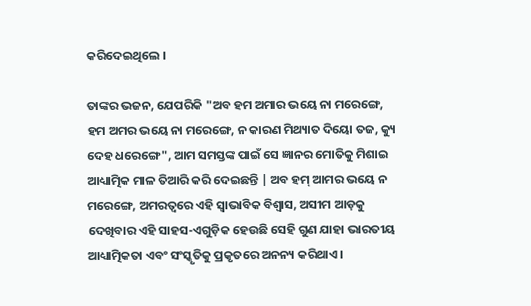କରିଦେଇଥିଲେ ।

ତାଙ୍କର ଭଜନ, ଯେପରିକି "ଅବ ହମ ଅମାର ଭୟେ ନା ମରେଙ୍ଗେ, ହମ ଅମର ଭୟେ ନା ମରେଙ୍ଗେ, ନ କାରଣ ମିଥ୍ୟାତ ଦିୟୋ ତଜ, କ୍ୟୁ ଦେହ ଧରେଙ୍ଗେ", ଆମ ସମସ୍ତଙ୍କ ପାଇଁ ସେ ଜ୍ଞାନର ମୋତିକୁ ମିଶାଇ ଆଧ୍ୟାତ୍ମିକ ମାଳ ତିଆରି କରି ଦେଇଛନ୍ତି | ଅବ ହମ୍ ଆମର ଭୟେ ନ ମରେଙ୍ଗେ, ଅମରତ୍ୱରେ ଏହି ସ୍ୱାଭାବିକ ବିଶ୍ୱାସ, ଅସୀମ ଆଡ଼କୁ ଦେଖିବାର ଏହି ସାହସ-ଏଗୁଡ଼ିକ ହେଉଛି ସେହି ଗୁଣ ଯାହା ଭାରତୀୟ ଆଧ୍ୟାତ୍ମିକତା ଏବଂ ସଂସ୍କୃତିକୁ ପ୍ରକୃତରେ ଅନନ୍ୟ କରିଥାଏ।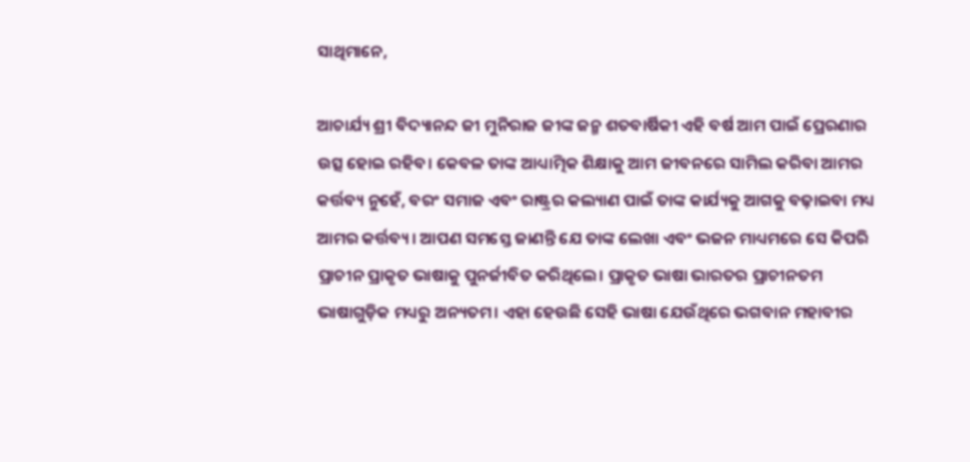ସାଥିମାନେ,

ଆଚାର୍ଯ୍ୟ ଶ୍ରୀ ବିଦ୍ୟାନନ୍ଦ ଜୀ ମୁନିରାଜ ଜୀଙ୍କ ଜନ୍ମ ଶତବାର୍ଷିକୀ ଏହି ବର୍ଷ ଆମ ପାଇଁ ପ୍ରେରଣାର ଉତ୍ସ ହୋଇ ରହିବ। କେବଳ ତାଙ୍କ ଆଧ୍ୟାତ୍ମିକ ଶିକ୍ଷାକୁ ଆମ ଜୀବନରେ ସାମିଲ କରିବା ଆମର କର୍ତ୍ତବ୍ୟ ନୁହେଁ, ବରଂ ସମାଜ ଏବଂ ରାଷ୍ଟ୍ରର କଲ୍ୟାଣ ପାଇଁ ତାଙ୍କ କାର୍ଯ୍ୟକୁ ଆଗକୁ ବଢ଼ାଇବା ମଧ୍ୟ ଆମର କର୍ତ୍ତବ୍ୟ। ଆପଣ ସମସ୍ତେ ଜାଣନ୍ତି ଯେ ତାଙ୍କ ଲେଖା ଏବଂ ଭଜନ ମାଧ୍ୟମରେ ସେ କିପରି ପ୍ରାଚୀନ ପ୍ରାକୃତ ଭାଷାକୁ ପୁନର୍ଜୀବିତ କରିଥିଲେ। ପ୍ରାକୃତ ଭାଷା ଭାରତର ପ୍ରାଚୀନତମ ଭାଷାଗୁଡ଼ିକ ମଧ୍ୟରୁ ଅନ୍ୟତମ। ଏହା ହେଉଛି ସେହି ଭାଷା ଯେଉଁଥିରେ ଭଗବାନ ମହାବୀର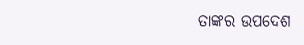ତାଙ୍କର ଉପଦେଶ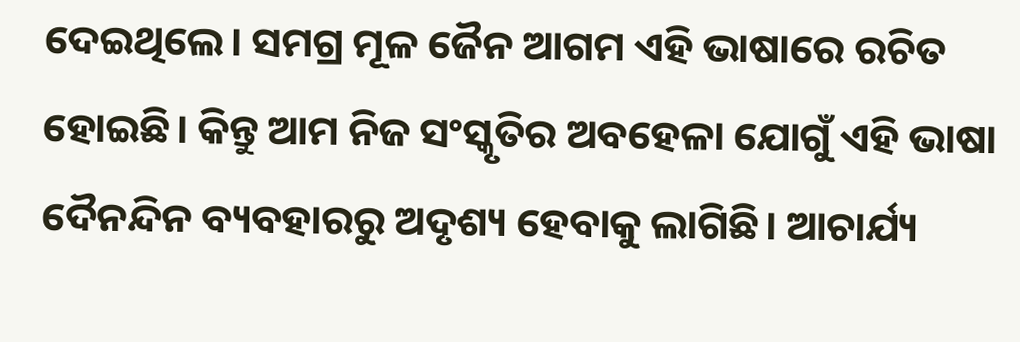ଦେଇଥିଲେ। ସମଗ୍ର ମୂଳ ଜୈନ ଆଗମ ଏହି ଭାଷାରେ ରଚିତ ହୋଇଛି। କିନ୍ତୁ ଆମ ନିଜ ସଂସ୍କୃତିର ଅବହେଳା ଯୋଗୁଁ ଏହି ଭାଷା ଦୈନନ୍ଦିନ ବ୍ୟବହାରରୁ ଅଦୃଶ୍ୟ ହେବାକୁ ଲାଗିଛି। ଆଚାର୍ଯ୍ୟ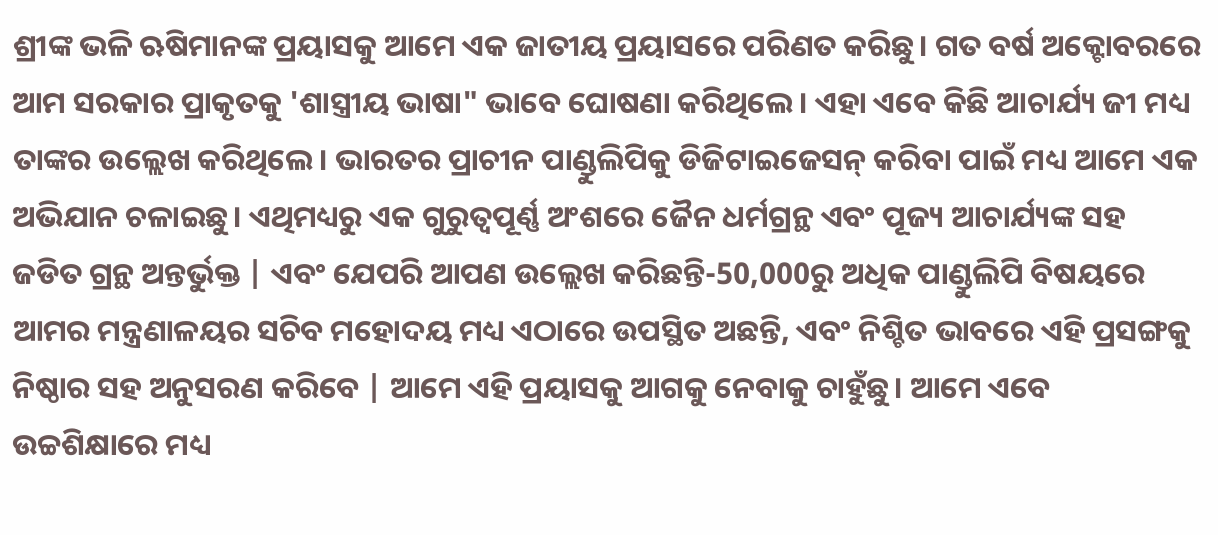ଶ୍ରୀଙ୍କ ଭଳି ଋଷିମାନଙ୍କ ପ୍ରୟାସକୁ ଆମେ ଏକ ଜାତୀୟ ପ୍ରୟାସରେ ପରିଣତ କରିଛୁ। ଗତ ବର୍ଷ ଅକ୍ଟୋବରରେ ଆମ ସରକାର ପ୍ରାକୃତକୁ 'ଶାସ୍ତ୍ରୀୟ ଭାଷା" ଭାବେ ଘୋଷଣା କରିଥିଲେ। ଏହା ଏବେ କିଛି ଆଚାର୍ଯ୍ୟ ଜୀ ମଧ୍ୟ ତାଙ୍କର ଉଲ୍ଲେଖ କରିଥିଲେ। ଭାରତର ପ୍ରାଚୀନ ପାଣ୍ଡୁଲିପିକୁ ଡିଜିଟାଇଜେସନ୍ କରିବା ପାଇଁ ମଧ୍ୟ ଆମେ ଏକ ଅଭିଯାନ ଚଳାଇଛୁ। ଏଥିମଧ୍ୟରୁ ଏକ ଗୁରୁତ୍ୱପୂର୍ଣ୍ଣ ଅଂଶରେ ଜୈନ ଧର୍ମଗ୍ରନ୍ଥ ଏବଂ ପୂଜ୍ୟ ଆଚାର୍ଯ୍ୟଙ୍କ ସହ ଜଡିତ ଗ୍ରନ୍ଥ ଅନ୍ତର୍ଭୁକ୍ତ | ଏବଂ ଯେପରି ଆପଣ ଉଲ୍ଲେଖ କରିଛନ୍ତି-50,000ରୁ ଅଧିକ ପାଣ୍ଡୁଲିପି ବିଷୟରେ ଆମର ମନ୍ତ୍ରଣାଳୟର ସଚିବ ମହୋଦୟ ମଧ୍ୟ ଏଠାରେ ଉପସ୍ଥିତ ଅଛନ୍ତି, ଏବଂ ନିଶ୍ଚିତ ଭାବରେ ଏହି ପ୍ରସଙ୍ଗକୁ ନିଷ୍ଠାର ସହ ଅନୁସରଣ କରିବେ | ଆମେ ଏହି ପ୍ରୟାସକୁ ଆଗକୁ ନେବାକୁ ଚାହୁଁଛୁ। ଆମେ ଏବେ ଉଚ୍ଚଶିକ୍ଷାରେ ମଧ୍ୟ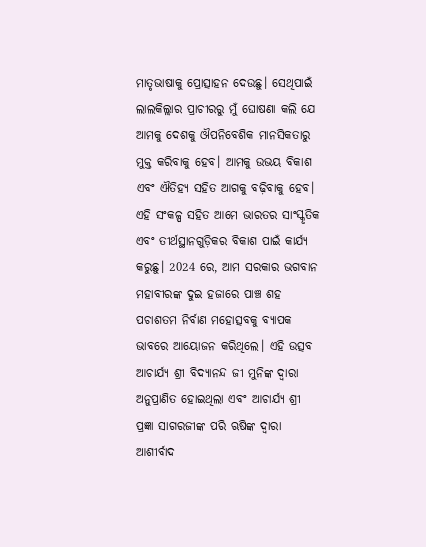ମାତୃଭାଷାକୁ ପ୍ରୋତ୍ସାହନ ଦେଉଛୁ। ସେଥିପାଇଁ ଲାଲକିଲ୍ଲାର ପ୍ରାଚୀରରୁ ମୁଁ ଘୋଷଣା କଲି ଯେ ଆମକୁ ଦେଶକୁ ଔପନିବେଶିକ ମାନସିକତାରୁ ମୁକ୍ତ କରିବାକୁ ହେବ। ଆମକୁ ଉଭୟ ବିକାଶ ଏବଂ ଐତିହ୍ୟ ସହିତ ଆଗକୁ ବଢ଼ିବାକୁ ହେବ। ଏହି ସଂକଳ୍ପ ସହିତ ଆମେ ଭାରତର ସାଂସ୍କୃତିକ ଏବଂ ତୀର୍ଥସ୍ଥାନଗୁଡ଼ିକର ବିକାଶ ପାଇଁ କାର୍ଯ୍ୟ କରୁଛୁ। 2024 ରେ, ଆମ ସରକାର ଭଗବାନ ମହାବୀରଙ୍କ ଦୁଇ ହଜାରେ ପାଞ୍ଚ ଶହ ପଚାଶତମ ନିର୍ବାଣ ମହୋତ୍ସବକୁ ବ୍ୟାପକ ଭାବରେ ଆୟୋଜନ କରିଥିଲେ। ଏହି ଉତ୍ସବ ଆଚାର୍ଯ୍ୟ ଶ୍ରୀ ବିଦ୍ୟାନନ୍ଦ ଜୀ ମୁନିଙ୍କ ଦ୍ୱାରା ଅନୁପ୍ରାଣିତ ହୋଇଥିଲା ଏବଂ ଆଚାର୍ଯ୍ୟ ଶ୍ରୀ ପ୍ରଜ୍ଞା ସାଗରଜୀଙ୍କ ପରି ଋଷିଙ୍କ ଦ୍ୱାରା ଆଶୀର୍ବାଦ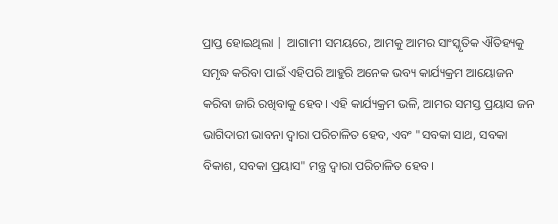ପ୍ରାପ୍ତ ହୋଇଥିଲା | ଆଗାମୀ ସମୟରେ, ଆମକୁ ଆମର ସାଂସ୍କୃତିକ ଐତିହ୍ୟକୁ ସମୃଦ୍ଧ କରିବା ପାଇଁ ଏହିପରି ଆହୁରି ଅନେକ ଭବ୍ୟ କାର୍ଯ୍ୟକ୍ରମ ଆୟୋଜନ କରିବା ଜାରି ରଖିବାକୁ ହେବ। ଏହି କାର୍ଯ୍ୟକ୍ରମ ଭଳି, ଆମର ସମସ୍ତ ପ୍ରୟାସ ଜନ ଭାଗିଦାରୀ ଭାବନା ଦ୍ୱାରା ପରିଚାଳିତ ହେବ, ଏବଂ "ସବକା ସାଥ, ସବକା ବିକାଶ, ସବକା ପ୍ରୟାସ" ମନ୍ତ୍ର ଦ୍ୱାରା ପରିଚାଳିତ ହେବ।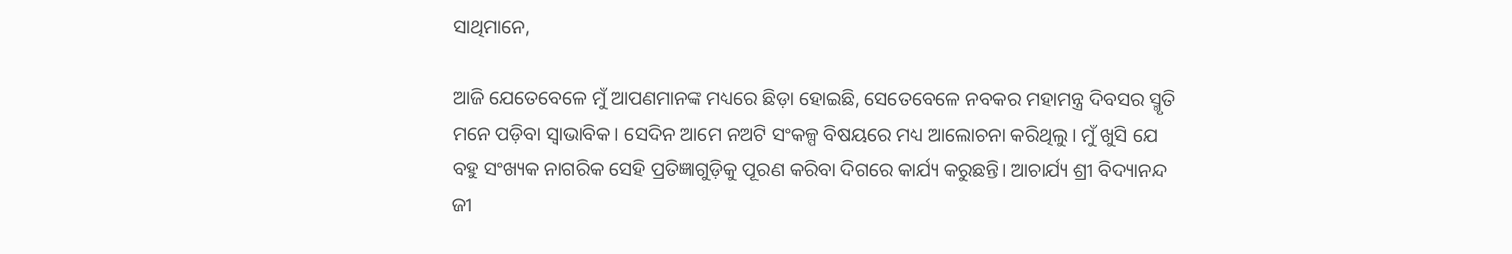ସାଥିମାନେ,

ଆଜି ଯେତେବେଳେ ମୁଁ ଆପଣମାନଙ୍କ ମଧ୍ୟରେ ଛିଡ଼ା ହୋଇଛି, ସେତେବେଳେ ନବକର ମହାମନ୍ତ୍ର ଦିବସର ସ୍ମୃତି ମନେ ପଡ଼ିବା ସ୍ୱାଭାବିକ। ସେଦିନ ଆମେ ନଅଟି ସଂକଳ୍ପ ବିଷୟରେ ମଧ୍ୟ ଆଲୋଚନା କରିଥିଲୁ। ମୁଁ ଖୁସି ଯେ ବହୁ ସଂଖ୍ୟକ ନାଗରିକ ସେହି ପ୍ରତିଜ୍ଞାଗୁଡ଼ିକୁ ପୂରଣ କରିବା ଦିଗରେ କାର୍ଯ୍ୟ କରୁଛନ୍ତି। ଆଚାର୍ଯ୍ୟ ଶ୍ରୀ ବିଦ୍ୟାନନ୍ଦ ଜୀ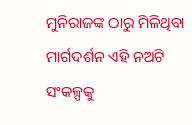ମୁନିରାଜଙ୍କ ଠାରୁ ମିଳିଥିବା ମାର୍ଗଦର୍ଶନ ଏହି ନଅଟି ସଂକଳ୍ପକୁ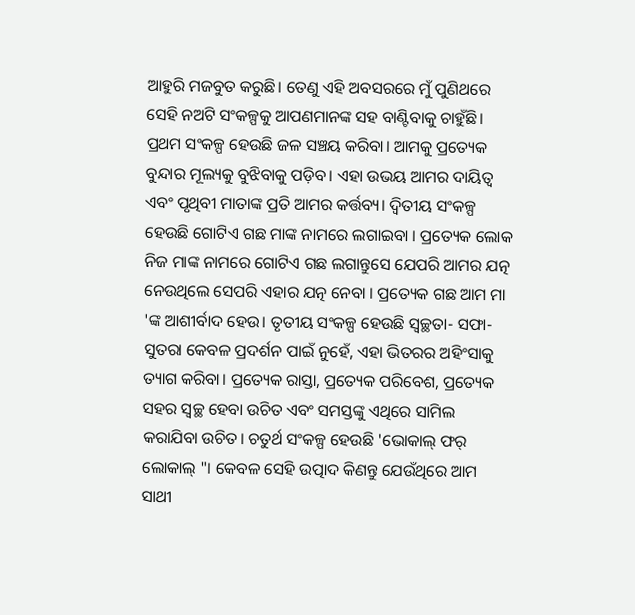ଆହୁରି ମଜବୁତ କରୁଛି। ତେଣୁ ଏହି ଅବସରରେ ମୁଁ ପୁଣିଥରେ ସେହି ନଅଟି ସଂକଳ୍ପକୁ ଆପଣମାନଙ୍କ ସହ ବାଣ୍ଟିବାକୁ ଚାହୁଁଛି। ପ୍ରଥମ ସଂକଳ୍ପ ହେଉଛି ଜଳ ସଞ୍ଚୟ କରିବା। ଆମକୁ ପ୍ରତ୍ୟେକ ବୁନ୍ଦାର ମୂଲ୍ୟକୁ ବୁଝିବାକୁ ପଡ଼ିବ। ଏହା ଉଭୟ ଆମର ଦାୟିତ୍ୱ ଏବଂ ପୃଥିବୀ ମାତାଙ୍କ ପ୍ରତି ଆମର କର୍ତ୍ତବ୍ୟ। ଦ୍ୱିତୀୟ ସଂକଳ୍ପ ହେଉଛି ଗୋଟିଏ ଗଛ ମାଙ୍କ ନାମରେ ଲଗାଇବା । ପ୍ରତ୍ୟେକ ଲୋକ ନିଜ ମାଙ୍କ ନାମରେ ଗୋଟିଏ ଗଛ ଲଗାନ୍ତୁସେ ଯେପରି ଆମର ଯତ୍ନ ନେଉଥିଲେ ସେପରି ଏହାର ଯତ୍ନ ନେବା । ପ୍ରତ୍ୟେକ ଗଛ ଆମ ମା 'ଙ୍କ ଆଶୀର୍ବାଦ ହେଉ। ତୃତୀୟ ସଂକଳ୍ପ ହେଉଛି ସ୍ୱଚ୍ଛତା- ସଫା-ସୁତରା କେବଳ ପ୍ରଦର୍ଶନ ପାଇଁ ନୁହେଁ, ଏହା ଭିତରର ଅହିଂସାକୁ ତ୍ୟାଗ କରିବା। ପ୍ରତ୍ୟେକ ରାସ୍ତା, ପ୍ରତ୍ୟେକ ପରିବେଶ, ପ୍ରତ୍ୟେକ ସହର ସ୍ୱଚ୍ଛ ହେବା ଉଚିତ ଏବଂ ସମସ୍ତଙ୍କୁ ଏଥିରେ ସାମିଲ କରାଯିବା ଉଚିତ। ଚତୁର୍ଥ ସଂକଳ୍ପ ହେଉଛି 'ଭୋକାଲ୍ ଫର୍ ଲୋକାଲ୍ "। କେବଳ ସେହି ଉତ୍ପାଦ କିଣନ୍ତୁ ଯେଉଁଥିରେ ଆମ ସାଥୀ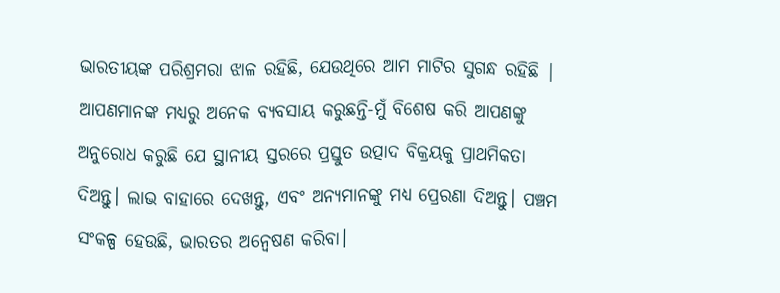ଭାରତୀୟଙ୍କ ପରିଶ୍ରମରା ଝାଳ ରହିଛି, ଯେଉଥିରେ ଆମ ମାଟିର ସୁଗନ୍ଧ ରହିଛି | ଆପଣମାନଙ୍କ ମଧ୍ୟରୁ ଅନେକ ବ୍ୟବସାୟ କରୁଛନ୍ତି-ମୁଁ ବିଶେଷ କରି ଆପଣଙ୍କୁ ଅନୁରୋଧ କରୁଛି ଯେ ସ୍ଥାନୀୟ ସ୍ତରରେ ପ୍ରସ୍ତୁତ ଉତ୍ପାଦ ବିକ୍ରୟକୁ ପ୍ରାଥମିକତା ଦିଅନ୍ତୁ। ଲାଭ ବାହାରେ ଦେଖନ୍ତୁ, ଏବଂ ଅନ୍ୟମାନଙ୍କୁ ମଧ୍ୟ ପ୍ରେରଣା ଦିଅନ୍ତୁ। ପଞ୍ଚମ ସଂକଳ୍ପ ହେଉଛି, ଭାରତର ଅନ୍ୱେଷଣ କରିବା।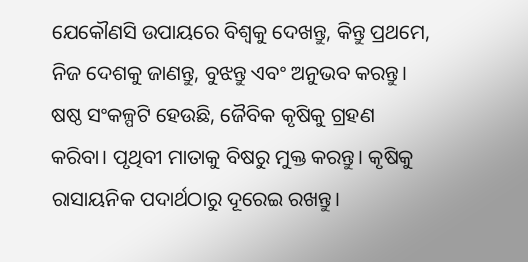ଯେକୌଣସି ଉପାୟରେ ବିଶ୍ୱକୁ ଦେଖନ୍ତୁ, କିନ୍ତୁ ପ୍ରଥମେ, ନିଜ ଦେଶକୁ ଜାଣନ୍ତୁ, ବୁଝନ୍ତୁ ଏବଂ ଅନୁଭବ କରନ୍ତୁ। ଷଷ୍ଠ ସଂକଳ୍ପଟି ହେଉଛି, ଜୈବିକ କୃଷିକୁ ଗ୍ରହଣ କରିବା। ପୃଥିବୀ ମାତାକୁ ବିଷରୁ ମୁକ୍ତ କରନ୍ତୁ। କୃଷିକୁ ରାସାୟନିକ ପଦାର୍ଥଠାରୁ ଦୂରେଇ ରଖନ୍ତୁ।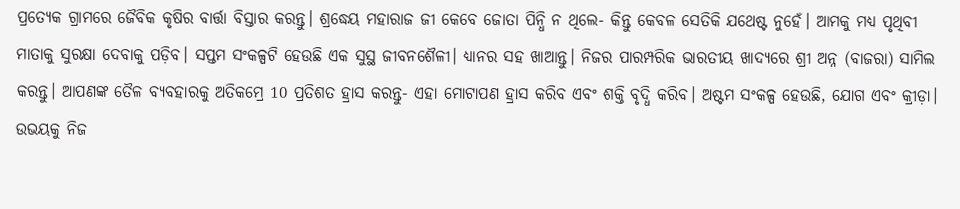ପ୍ରତ୍ୟେକ ଗ୍ରାମରେ ଜୈବିକ କୃଷିର ବାର୍ତ୍ତା ବିସ୍ତାର କରନ୍ତୁ। ଶ୍ରଦ୍ଧେୟ ମହାରାଜ ଜୀ କେବେ ଜୋତା ପିନ୍ଧି ନ ଥିଲେ- କିନ୍ତୁ କେବଳ ସେତିକି ଯଥେଷ୍ଟ ନୁହେଁ। ଆମକୁ ମଧ୍ୟ ପୃଥିବୀ ମାତାକୁ ସୁରକ୍ଷା ଦେବାକୁ ପଡ଼ିବ। ସପ୍ତମ ସଂକଳ୍ପଟି ହେଉଛି ଏକ ସୁସ୍ଥ ଜୀବନଶୈଳୀ। ଧ୍ୟାନର ସହ ଖାଆନ୍ତୁ। ନିଜର ପାରମ୍ପରିକ ଭାରତୀୟ ଖାଦ୍ୟରେ ଶ୍ରୀ ଅନ୍ନ (ବାଜରା) ସାମିଲ କରନ୍ତୁ। ଆପଣଙ୍କ ତୈଳ ବ୍ୟବହାରକୁ ଅତିକମ୍ରେ 10 ପ୍ରତିଶତ ହ୍ରାସ କରନ୍ତୁ- ଏହା ମୋଟାପଣ ହ୍ରାସ କରିବ ଏବଂ ଶକ୍ତି ବୃଦ୍ଧି କରିବ। ଅଷ୍ଟମ ସଂକଳ୍ପ ହେଉଛି, ଯୋଗ ଏବଂ କ୍ରୀଡ଼ା। ଉଭୟକୁ ନିଜ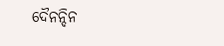ଦୈନନ୍ଦିନ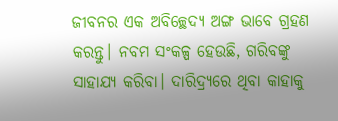ଜୀବନର ଏକ ଅବିଚ୍ଛେଦ୍ୟ ଅଙ୍ଗ ଭାବେ ଗ୍ରହଣ କରନ୍ତୁ। ନବମ ସଂକଳ୍ପ ହେଉଛି, ଗରିବଙ୍କୁ ସାହାଯ୍ୟ କରିବା। ଦାରିଦ୍ର୍ୟରେ ଥିବା କାହାକୁ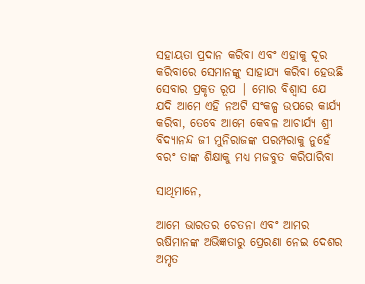ସହାୟତା ପ୍ରଦାନ କରିବା ଏବଂ ଏହାକୁ ଦୂର କରିବାରେ ସେମାନଙ୍କୁ ସାହାଯ୍ୟ କରିବା ହେଉଛି ସେବାର ପ୍ରକୃତ ରୂପ | ମୋର ବିଶ୍ୱାସ ଯେ ଯଦି ଆମେ ଏହି ନଅଟି ସଂକଳ୍ପ ଉପରେ କାର୍ଯ୍ୟ କରିବା, ତେବେ ଆମେ କେବଳ ଆଚାର୍ଯ୍ୟ ଶ୍ରୀ ବିଦ୍ୟାନନ୍ଦ ଜୀ ମୁନିରାଜଙ୍କ ପରମ୍ପରାକୁ ନୁହେଁ ବରଂ ତାଙ୍କ ଶିକ୍ଷାକୁ ମଧ୍ୟ ମଜବୁତ କରିପାରିବା

ସାଥିମାନେ,

ଆମେ ଭାରତର ଚେତନା ଏବଂ ଆମର ଋଷିମାନଙ୍କ ଅଭିଜ୍ଞତାରୁ ପ୍ରେରଣା ନେଇ ଦେଶର ଅମୃତ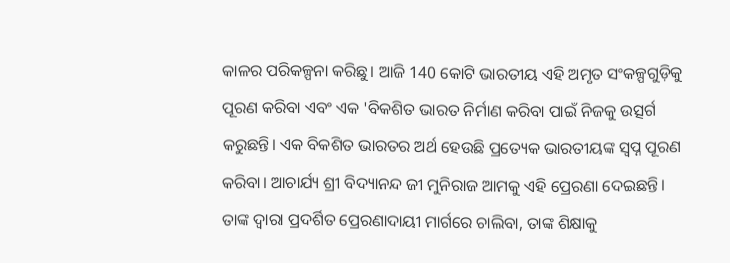କାଳର ପରିକଳ୍ପନା କରିଛୁ। ଆଜି 140 କୋଟି ଭାରତୀୟ ଏହି ଅମୃତ ସଂକଳ୍ପଗୁଡ଼ିକୁ ପୂରଣ କରିବା ଏବଂ ଏକ 'ବିକଶିତ ଭାରତ ନିର୍ମାଣ କରିବା ପାଇଁ ନିଜକୁ ଉତ୍ସର୍ଗ କରୁଛନ୍ତି। ଏକ ବିକଶିତ ଭାରତର ଅର୍ଥ ହେଉଛି ପ୍ରତ୍ୟେକ ଭାରତୀୟଙ୍କ ସ୍ୱପ୍ନ ପୂରଣ କରିବା। ଆଚାର୍ଯ୍ୟ ଶ୍ରୀ ବିଦ୍ୟାନନ୍ଦ ଜୀ ମୁନିରାଜ ଆମକୁ ଏହି ପ୍ରେରଣା ଦେଇଛନ୍ତି। ତାଙ୍କ ଦ୍ୱାରା ପ୍ରଦର୍ଶିତ ପ୍ରେରଣାଦାୟୀ ମାର୍ଗରେ ଚାଲିବା, ତାଙ୍କ ଶିକ୍ଷାକୁ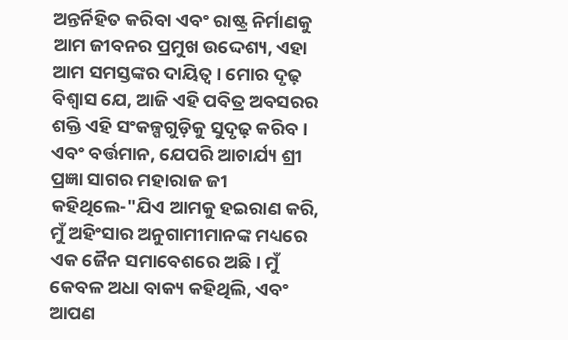ଅନ୍ତର୍ନିହିତ କରିବା ଏବଂ ରାଷ୍ଟ୍ର ନିର୍ମାଣକୁ ଆମ ଜୀବନର ପ୍ରମୁଖ ଉଦ୍ଦେଶ୍ୟ, ଏହା ଆମ ସମସ୍ତଙ୍କର ଦାୟିତ୍ୱ। ମୋର ଦୃଢ଼ ବିଶ୍ୱାସ ଯେ, ଆଜି ଏହି ପବିତ୍ର ଅବସରର ଶକ୍ତି ଏହି ସଂକଳ୍ପଗୁଡ଼ିକୁ ସୁଦୃଢ଼ କରିବ। ଏବଂ ବର୍ତ୍ତମାନ, ଯେପରି ଆଚାର୍ଯ୍ୟ ଶ୍ରୀ ପ୍ରଜ୍ଞା ସାଗର ମହାରାଜ ଜୀ କହିଥିଲେ-"ଯିଏ ଆମକୁ ହଇରାଣ କରି, ମୁଁ ଅହିଂସାର ଅନୁଗାମୀମାନଙ୍କ ମଧ୍ୟରେ ଏକ ଜୈନ ସମାବେଶରେ ଅଛି। ମୁଁ କେବଳ ଅଧା ବାକ୍ୟ କହିଥିଲି, ଏବଂ ଆପଣ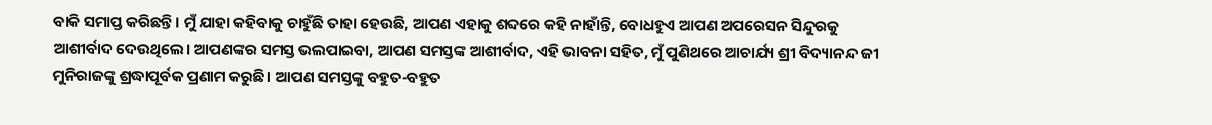ବାକି ସମାପ୍ତ କରିଛନ୍ତି। ମୁଁ ଯାହା କହିବାକୁ ଚାହୁଁଛି ତାହା ହେଉଛି, ଆପଣ ଏହାକୁ ଶବ୍ଦରେ କହି ନାହାଁନ୍ତି, ବୋଧହୁଏ ଆପଣ ଅପରେସନ ସିନ୍ଦୁରକୁ ଆଶୀର୍ବାଦ ଦେଉଥିଲେ। ଆପଣଙ୍କର ସମସ୍ତ ଭଲପାଇବା, ଆପଣ ସମସ୍ତଙ୍କ ଆଶୀର୍ବାଦ, ଏହି ଭାବନା ସହିତ, ମୁଁ ପୁଣିଥରେ ଆଚାର୍ଯ୍ୟ ଶ୍ରୀ ବିଦ୍ୟାନନ୍ଦ ଜୀ ମୁନିରାଜଙ୍କୁ ଶ୍ରଦ୍ଧାପୂର୍ବକ ପ୍ରଣାମ କରୁଛି। ଆପଣ ସମସ୍ତଙ୍କୁ ବହୁତ-ବହୁତ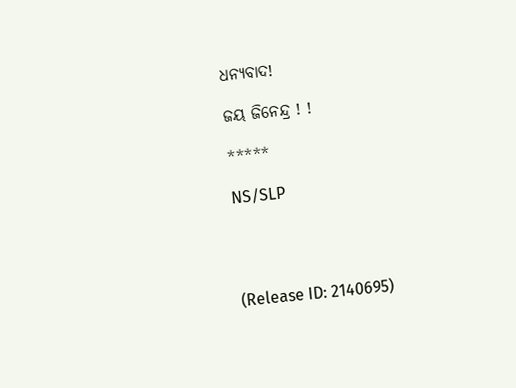ଧନ୍ୟବାଦ!

ଜୟ ଜିନେନ୍ଦ୍ର ! !

*****

NS/SLP




(Release ID: 2140695)